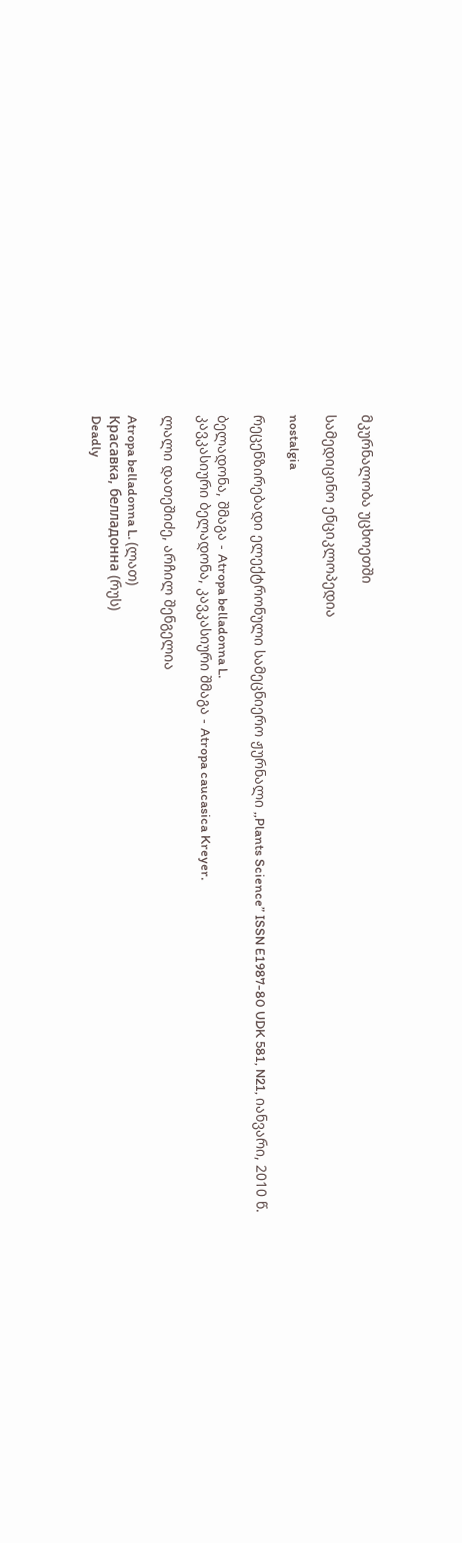მკურნალობა უცხოეთში

სამედიცინო ენციკლოპედია

nostalgia

რეცენზირებადი ელექტრონული სამეცნიერო ჟურნალი ,,Plants Science” ISSN E1987-80 UDK 581, N21, იანვარი, 2010 წ.

ბელადონა, შმაგა - Atropa belladonna L.
კავკასიური ბელადონა, კავკასიური შმაგა - Atropa caucasica Kreyer.

ლალი დათეშიძე, არჩილ შენგელია

Atropa belladonna L. (ლათ)
Красавка, белладонна (რუს)
Deadly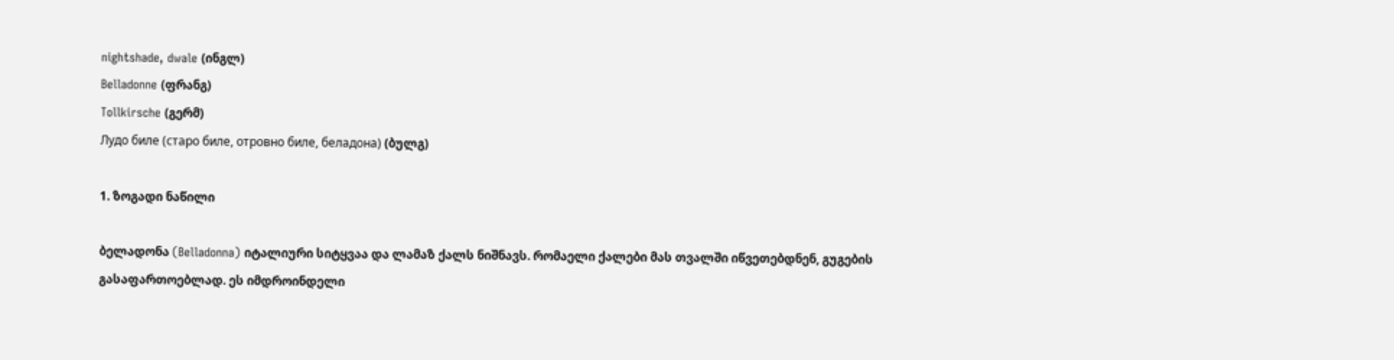nightshade, dwale (ინგლ)
Belladonne (ფრანგ)
Tollkirsche (გერმ)
Лудо биле (старо биле, отровно биле, беладона) (ბულგ)

1. ზოგადი ნაწილი

ბელადონა (Belladonna) იტალიური სიტყვაა და ლამაზ ქალს ნიშნავს. რომაელი ქალები მას თვალში იწვეთებდნენ, გუგების გასაფართოებლად. ეს იმდროინდელი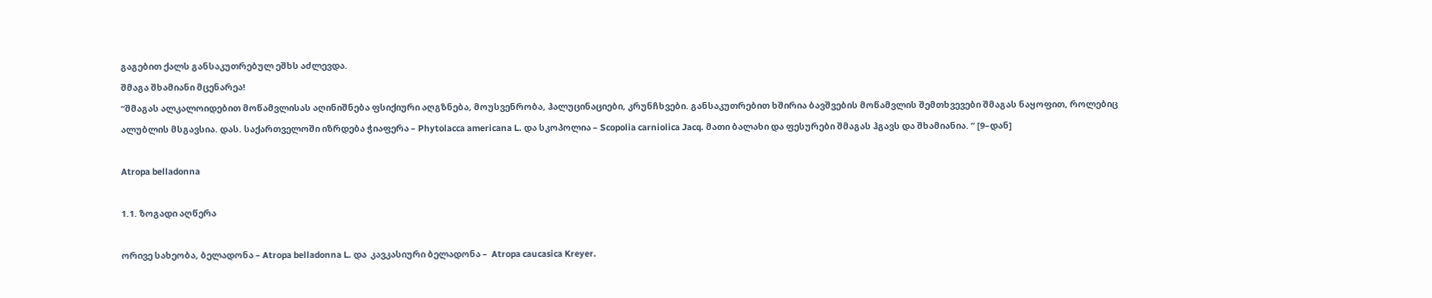გაგებით ქალს განსაკუთრებულ ეშხს აძლევდა.
შმაგა შხამიანი მცენარეა!
“შმაგას ალკალოიდებით მოწამვლისას აღინიშნება ფსიქიური აღგზნება, მოუსვენრობა, ჰალუცინაციები, კრუნჩხვები. განსაკუთრებით ხშირია ბავშვების მოწამვლის შემთხვევები შმაგას ნაყოფით, როლებიც ალუბლის მსგავსია. დას. საქართველოში იზრდება ჭიაფერა – Phytolacca americana L. და სკოპოლია – Scopolia carniolica Jacq. მათი ბალახი და ფესურები შმაგას ჰგავს და შხამიანია. ” [9–დან]

Atropa belladonna

1.1. ზოგადი აღწერა

ორივე სახეობა, ბელადონა – Atropa belladonna L. და  კავკასიური ბელადონა –  Atropa caucasica Kreyer.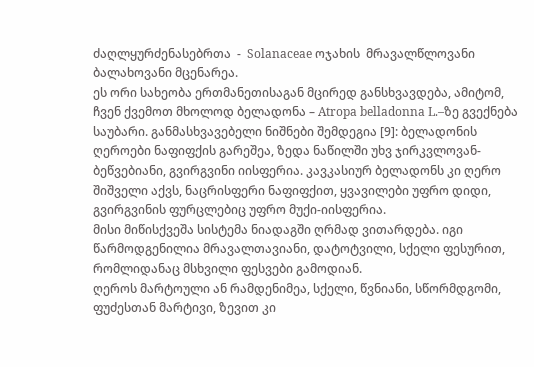ძაღლყურძენასებრთა  -  Solanaceae ოჯახის  მრავალწლოვანი ბალახოვანი მცენარეა.
ეს ორი სახეობა ერთმანეთისაგან მცირედ განსხვავდება, ამიტომ, ჩვენ ქვემოთ მხოლოდ ბელადონა – Atropa belladonna L.–ზე გვექნება საუბარი. განმასხვავებელი ნიშნები შემდეგია [9]: ბელადონის ღეროები ნაფიფქის გარეშეა, ზედა ნაწილში უხვ ჯირკვლოვან-ბეწვებიანი, გვირგვინი იისფერია. კავკასიურ ბელადონს კი ღერო შიშველი აქვს, ნაცრისფერი ნაფიფქით, ყვავილები უფრო დიდი, გვირგვინის ფურცლებიც უფრო მუქი-იისფერია.
მისი მიწისქვეშა სისტემა ნიადაგში ღრმად ვითარდება. იგი წარმოდგენილია მრავალთავიანი, დატოტვილი, სქელი ფესურით, რომლიდანაც მსხვილი ფესვები გამოდიან.
ღეროს მარტოული ან რამდენიმეა, სქელი, წვნიანი, სწორმდგომი, ფუძესთან მარტივი, ზევით კი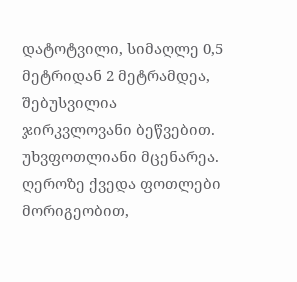დატოტვილი, სიმაღლე 0,5 მეტრიდან 2 მეტრამდეა, შებუსვილია ჯირკვლოვანი ბეწვებით.
უხვფოთლიანი მცენარეა. ღეროზე ქვედა ფოთლები მორიგეობით,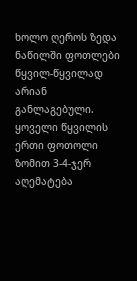ხოლო ღეროს ზედა ნაწილში ფოთლები წყვილ-წყვილად არიან განლაგებული. ყოველი წყვილის ერთი ფოთოლი ზომით 3-4-ჯერ აღემატება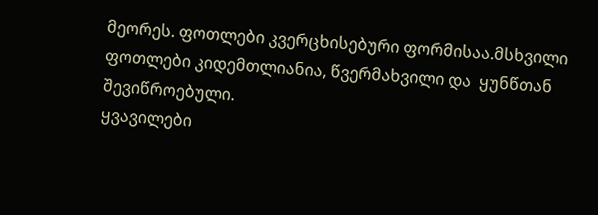მეორეს. ფოთლები კვერცხისებური ფორმისაა.მსხვილი ფოთლები კიდემთლიანია, წვერმახვილი და  ყუნწთან  შევიწროებული.
ყვავილები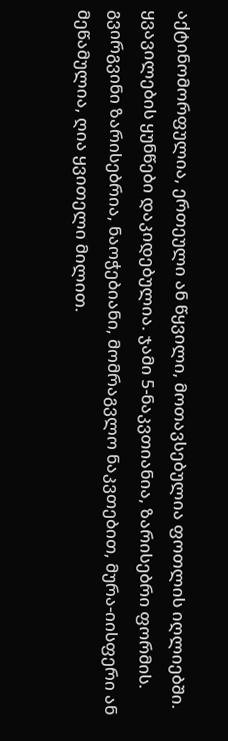აქტინომორფულია, ერთეული ან წყვილი, მოთავსებულია ფოთლის იღლიებში.  ყვავილების ყუნწები დაკიდებულია. ჯამი 5-ნაკვთიანია, ზარისებრი ფორმის.  გვირგვინი ზარისებრია, ნაოჭებიანი, მომრაგვლო ნაკვთებით, მურა-იისფერი ან მეწამულია, ღია ყვითელი მილით.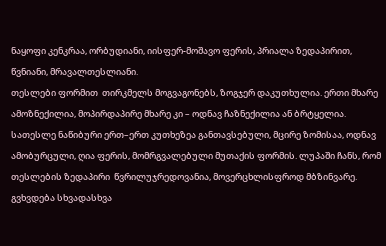ნაყოფი კენკრაა, ორბუდიანი, იისფერ-მოშავო ფერის, პრიალა ზედაპირით, წვნიანი, მრავალთესლიანი.
თესლები ფორმით  თირკმელს მოგვაგონებს, ზოგჯერ დაკუთხულია. ერთი მხარე ამოზნექილია, მოპირდაპირე მხარე კი – ოდნავ ჩაზნექილია ან ბრტყელია. სათესლე ნაწიბური ერთ–ერთ კუთხეზეა განთავსებული, მცირე ზომისაა, ოდნავ ამობურცული, ღია ფერის, მომრგვალებული მუთაქის ფორმის. ლუპაში ჩანს, რომ თესლების ზედაპირი  წვრილუჯრედოვანია, მოვერცხლისფროდ მბზინვარე. გვხვდება სხვადასხვა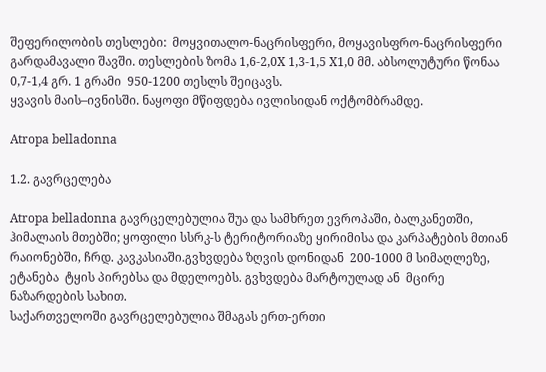შეფერილობის თესლები:  მოყვითალო-ნაცრისფერი, მოყავისფრო-ნაცრისფერი გარდამავალი შავში. თესლების ზომა 1,6-2,0X 1,3-1,5 X1,0 მმ. აბსოლუტური წონაა 0,7-1,4 გრ. 1 გრამი  950-1200 თესლს შეიცავს.
ყვავის მაის–ივნისში. ნაყოფი მწიფდება ივლისიდან ოქტომბრამდე.

Atropa belladonna

1.2. გავრცელება

Atropa belladonna გავრცელებულია შუა და სამხრეთ ევროპაში, ბალკანეთში, ჰიმალაის მთებში; ყოფილი სსრკ-ს ტერიტორიაზე ყირიმისა და კარპატების მთიან რაიონებში, ჩრდ. კავკასიაში.გვხვდება ზღვის დონიდან  200-1000 მ სიმაღლეზე, ეტანება  ტყის პირებსა და მდელოებს. გვხვდება მარტოულად ან  მცირე ნაზარდების სახით.
საქართველოში გავრცელებულია შმაგას ერთ-ერთი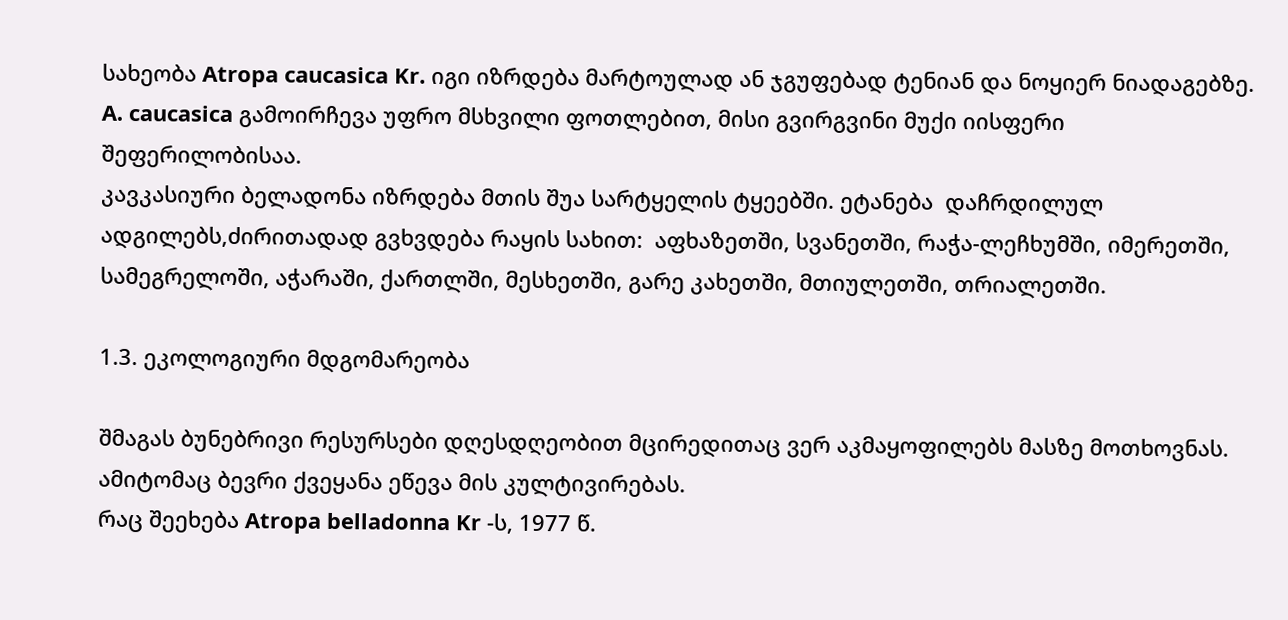სახეობა Atropa caucasica Kr. იგი იზრდება მარტოულად ან ჯგუფებად ტენიან და ნოყიერ ნიადაგებზე.
A. caucasica გამოირჩევა უფრო მსხვილი ფოთლებით, მისი გვირგვინი მუქი იისფერი შეფერილობისაა.
კავკასიური ბელადონა იზრდება მთის შუა სარტყელის ტყეებში. ეტანება  დაჩრდილულ ადგილებს,ძირითადად გვხვდება რაყის სახით:  აფხაზეთში, სვანეთში, რაჭა-ლეჩხუმში, იმერეთში, სამეგრელოში, აჭარაში, ქართლში, მესხეთში, გარე კახეთში, მთიულეთში, თრიალეთში.

1.3. ეკოლოგიური მდგომარეობა

შმაგას ბუნებრივი რესურსები დღესდღეობით მცირედითაც ვერ აკმაყოფილებს მასზე მოთხოვნას. ამიტომაც ბევრი ქვეყანა ეწევა მის კულტივირებას.
რაც შეეხება Atropa belladonna Kr -ს, 1977 წ.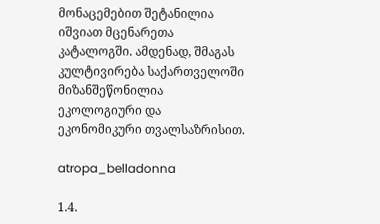მონაცემებით შეტანილია იშვიათ მცენარეთა კატალოგში. ამდენად, შმაგას კულტივირება საქართველოში მიზანშეწონილია ეკოლოგიური და ეკონომიკური თვალსაზრისით.

atropa_belladonna

1.4.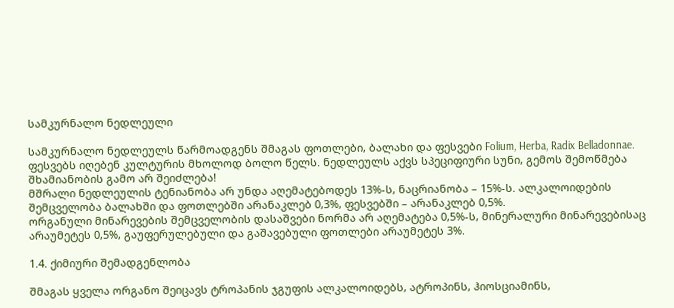სამკურნალო ნედლეული

სამკურნალო ნედლეულს წარმოადგენს შმაგას ფოთლები, ბალახი და ფესვები Folium, Herba, Radix Belladonnae. ფესვებს იღებენ კულტურის მხოლოდ ბოლო წელს. ნედლეულს აქვს სპეციფიური სუნი, გემოს შემოწმება შხამიანობის გამო არ შეიძლება!
მშრალი ნედლეულის ტენიანობა არ უნდა აღემატებოდეს 13%-ს, ნაცრიანობა – 15%-ს. ალკალოიდების შემცველობა ბალახში და ფოთლებში არანაკლებ 0,3%, ფესვებში – არანაკლებ 0,5%.
ორგანული მინარევების შემცველობის დასაშვები ნორმა არ აღემატება 0,5%-ს, მინერალური მინარევებისაც არაუმეტეს 0,5%, გაუფერულებული და გაშავებული ფოთლები არაუმეტეს 3%.

1.4. ქიმიური შემადგენლობა

შმაგას ყველა ორგანო შეიცავს ტროპანის ჯგუფის ალკალოიდებს, ატროპინს, ჰიოსციამინს,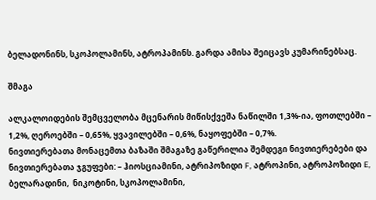ბელადონინს, სკოპოლამინს, ატროპამინს. გარდა ამისა შეიცავს კუმარინებსაც.

შმაგა

ალკალოიდების შემცველობა მცენარის მიწისქვეშა ნაწილში 1,3%-ია, ფოთლებში – 1,2%, ღეროებში – 0,65%, ყვავილებში – 0,6%, ნაყოფებში – 0,7%.
ნივთიერებათა მონაცემთა ბაზაში შმაგაზე გაწერილია შემდეგი ნივთიერებები და ნივთიერებათა ჯგუფები: – ჰიოსციამინი, ატრიპოზიდი F, ატროპინი, ატროპოზიდი E, ბელარადინი,  ნიკოტინი, სკოპოლამინი,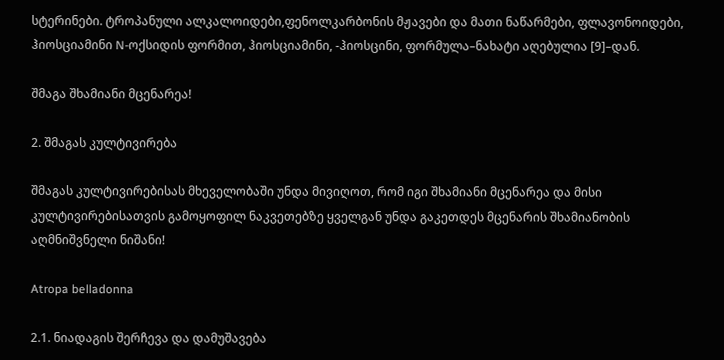სტერინები. ტროპანული ალკალოიდები,ფენოლკარბონის მჟავები და მათი ნაწარმები, ფლავონოიდები, ჰიოსციამინი N-ოქსიდის ფორმით, ჰიოსციამინი, -ჰიოსცინი, ფორმულა–ნახატი აღებულია [9]–დან.

შმაგა შხამიანი მცენარეა!

2. შმაგას კულტივირება

შმაგას კულტივირებისას მხეველობაში უნდა მივიღოთ, რომ იგი შხამიანი მცენარეა და მისი კულტივირებისათვის გამოყოფილ ნაკვეთებზე ყველგან უნდა გაკეთდეს მცენარის შხამიანობის აღმნიშვნელი ნიშანი!

Atropa belladonna

2.1. ნიადაგის შერჩევა და დამუშავება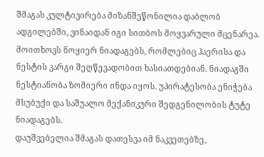შმაგას კულტივირება მიზანშეწონილია დაბლობ ადგილებში, ვინაიდან იგი სითბოს მოყვარული მცენარეა. მოითხოვს ნოყიერ ნიადაგებს, რომლებიც ჰაერისა და ნესტის კარგი შეღწევადობით ხასიათდებიან. ნიადაგში ნესტიანობა ზომიერი ინდა იყოს. უპირატესობა ენიჭება მსუბუქი და საშუალო მექანიკური შედგენილობის ტუტე ნიადაგებს.
დაუშვებელია შმაგას დათესვა იმ ნაკვეთებზე,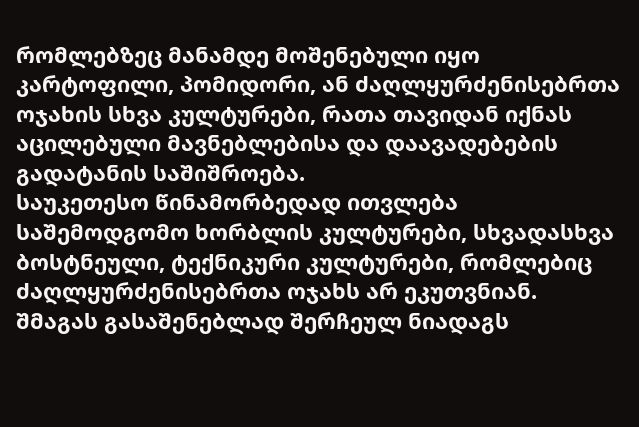რომლებზეც მანამდე მოშენებული იყო კარტოფილი, პომიდორი, ან ძაღლყურძენისებრთა ოჯახის სხვა კულტურები, რათა თავიდან იქნას აცილებული მავნებლებისა და დაავადებების გადატანის საშიშროება.
საუკეთესო წინამორბედად ითვლება საშემოდგომო ხორბლის კულტურები, სხვადასხვა ბოსტნეული, ტექნიკური კულტურები, რომლებიც ძაღლყურძენისებრთა ოჯახს არ ეკუთვნიან.
შმაგას გასაშენებლად შერჩეულ ნიადაგს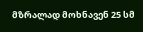მზრალად მოხნავენ 25 სმ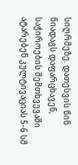სიღრმეზე. დათესვის წინ ნიადაგს დაფარცხავენ, საჭიროების შემთხვევაში ატარებენ კულტივაციას 5-6 სმ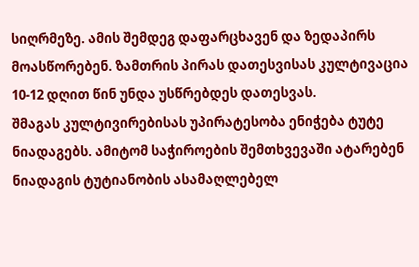სიღრმეზე. ამის შემდეგ დაფარცხავენ და ზედაპირს მოასწორებენ. ზამთრის პირას დათესვისას კულტივაცია 10-12 დღით წინ უნდა უსწრებდეს დათესვას.
შმაგას კულტივირებისას უპირატესობა ენიჭება ტუტე ნიადაგებს. ამიტომ საჭიროების შემთხვევაში ატარებენ ნიადაგის ტუტიანობის ასამაღლებელ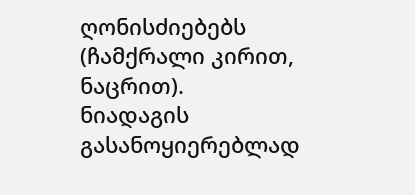ღონისძიებებს (ჩამქრალი კირით, ნაცრით).
ნიადაგის გასანოყიერებლად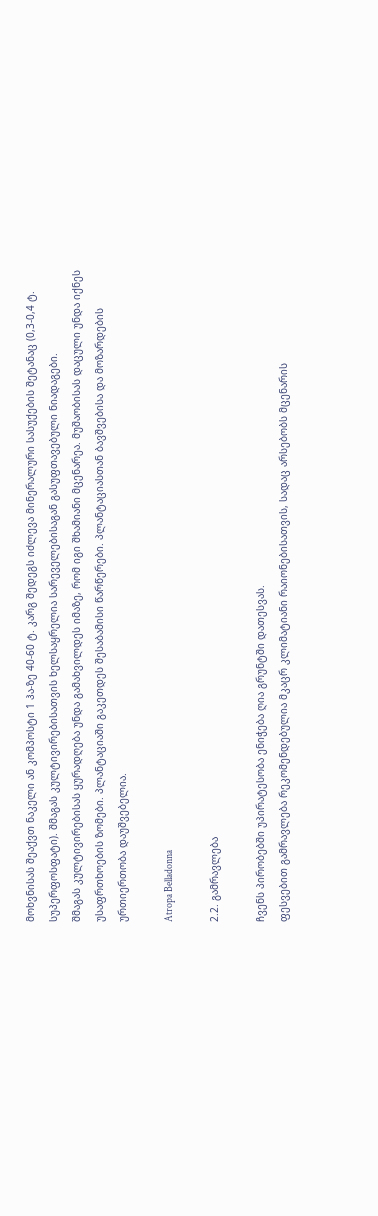მოხვნისას შეაქვთ ნაკელი ან კომპოსტი 1 ჰა-ზე 40-60 ტ. კარგ შედეგს იძლევა მინერალური სასუქების შეტანაც (0,3-0,4 ტ. სუპერფოსფატი). შმაგას კულტივირებისათვის ხელსაყრელია სარეველებისაგან გასუფთავებული ნიადაგები.
შმაგას კულტივირებისას ყურადღება უნდა გამახვილდეს იმაზე, რომ იგი შხამიანი მცენარეა. მუშაობისას დაცული უნდა იქნეს უსაფრთხოების ზომები. პლანტაციაში გაკეთდეს შესაბამისი წარწერები. პლანტაციასთან ბავშვებისა და მოზარდების ურთიერთობა დაუშვებელია.

Atropa Belladonna

2.2. გამრავლება

ჩვენს პირობებში უპირატესობა ენიჭება ღია გრუნტში დათესვას.
ფესვებით გამრავლება რეკომენდებულია მკაცრ კლიმატიანი რაიონებისათვის, სადაც არსებობს მცენარის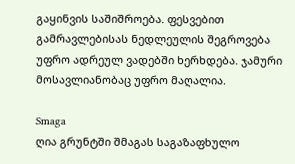გაყინვის საშიშროება. ფესვებით გამრავლებისას ნედლეულის შეგროვება უფრო ადრეულ ვადებში ხერხდება. ჯამური მოსავლიანობაც უფრო მაღალია.

Smaga
ღია გრუნტში შმაგას საგაზაფხულო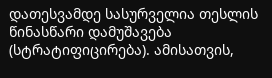დათესვამდე სასურველია თესლის წინასწარი დამუშავება (სტრატიფიცირება). ამისათვის,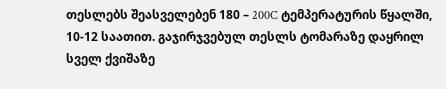თესლებს შეასველებენ 180 – 200C ტემპერატურის წყალში, 10-12 საათით. გაჯირჯვებულ თესლს ტომარაზე დაყრილ სველ ქვიშაზე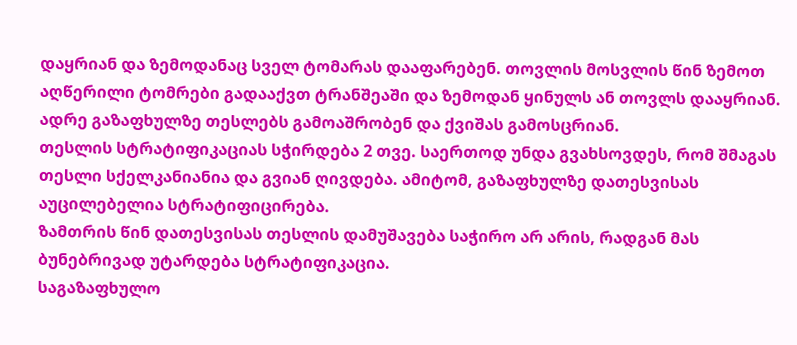დაყრიან და ზემოდანაც სველ ტომარას დააფარებენ. თოვლის მოსვლის წინ ზემოთ აღწერილი ტომრები გადააქვთ ტრანშეაში და ზემოდან ყინულს ან თოვლს დააყრიან. ადრე გაზაფხულზე თესლებს გამოაშრობენ და ქვიშას გამოსცრიან.
თესლის სტრატიფიკაციას სჭირდება 2 თვე. საერთოდ უნდა გვახსოვდეს, რომ შმაგას თესლი სქელკანიანია და გვიან ღივდება. ამიტომ, გაზაფხულზე დათესვისას აუცილებელია სტრატიფიცირება.
ზამთრის წინ დათესვისას თესლის დამუშავება საჭირო არ არის, რადგან მას ბუნებრივად უტარდება სტრატიფიკაცია.
საგაზაფხულო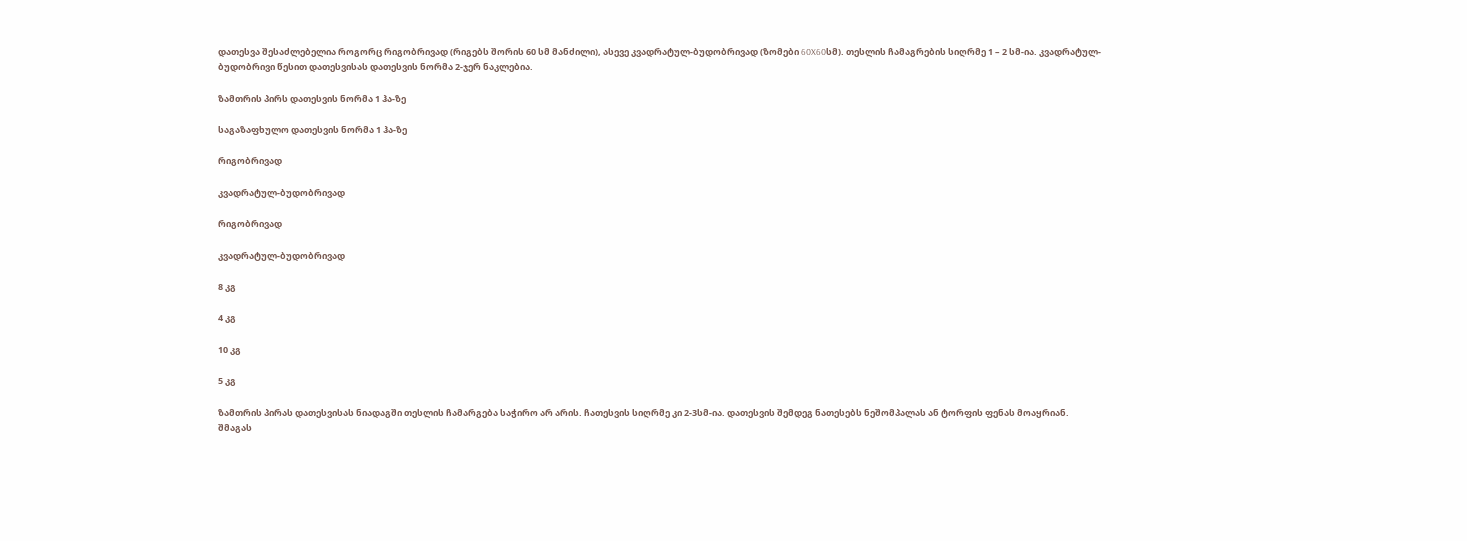დათესვა შესაძლებელია როგორც რიგობრივად (რიგებს შორის 60 სმ მანძილი), ასევე კვადრატულ-ბუდობრივად (ზომები 60X60სმ). თესლის ჩამაგრების სიღრმე 1 – 2 სმ-ია. კვადრატულ-ბუდობრივი წესით დათესვისას დათესვის ნორმა 2-ჯერ ნაკლებია.

ზამთრის პირს დათესვის ნორმა 1 ჰა-ზე

საგაზაფხულო დათესვის ნორმა 1 ჰა-ზე

რიგობრივად

კვადრატულ-ბუდობრივად

რიგობრივად

კვადრატულ-ბუდობრივად

8 კგ

4 კგ

10 კგ

5 კგ

ზამთრის პირას დათესვისას ნიადაგში თესლის ჩამარგება საჭირო არ არის. ჩათესვის სიღრმე კი 2-3სმ-ია. დათესვის შემდეგ ნათესებს ნეშომპალას ან ტორფის ფენას მოაყრიან.
შმაგას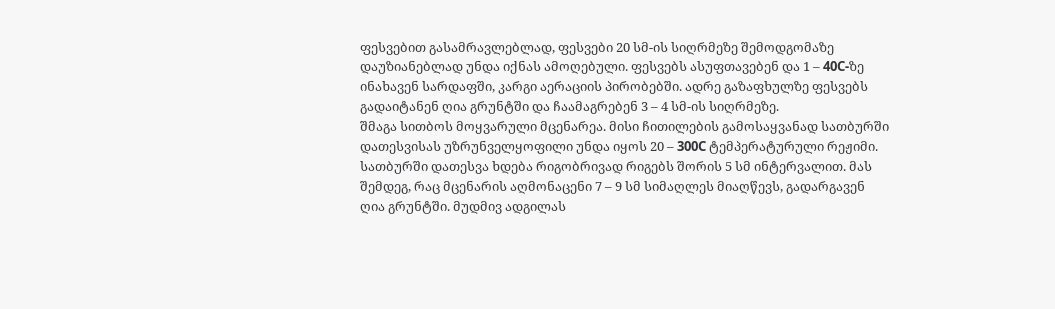ფესვებით გასამრავლებლად, ფესვები 20 სმ-ის სიღრმეზე შემოდგომაზე დაუზიანებლად უნდა იქნას ამოღებული. ფესვებს ასუფთავებენ და 1 – 40C-ზე ინახავენ სარდაფში, კარგი აერაციის პირობებში. ადრე გაზაფხულზე ფესვებს გადაიტანენ ღია გრუნტში და ჩაამაგრებენ 3 – 4 სმ-ის სიღრმეზე.
შმაგა სითბოს მოყვარული მცენარეა. მისი ჩითილების გამოსაყვანად სათბურში დათესვისას უზრუნველყოფილი უნდა იყოს 20 – 300C ტემპერატურული რეჟიმი. სათბურში დათესვა ხდება რიგობრივად რიგებს შორის 5 სმ ინტერვალით. მას შემდეგ, რაც მცენარის აღმონაცენი 7 – 9 სმ სიმაღლეს მიაღწევს, გადარგავენ ღია გრუნტში. მუდმივ ადგილას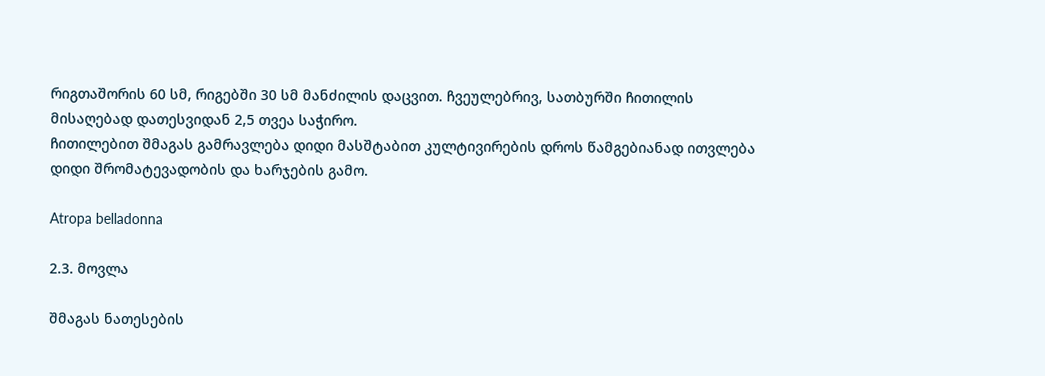რიგთაშორის 60 სმ, რიგებში 30 სმ მანძილის დაცვით. ჩვეულებრივ, სათბურში ჩითილის მისაღებად დათესვიდან 2,5 თვეა საჭირო.
ჩითილებით შმაგას გამრავლება დიდი მასშტაბით კულტივირების დროს წამგებიანად ითვლება დიდი შრომატევადობის და ხარჯების გამო.

Atropa belladonna

2.3. მოვლა

შმაგას ნათესების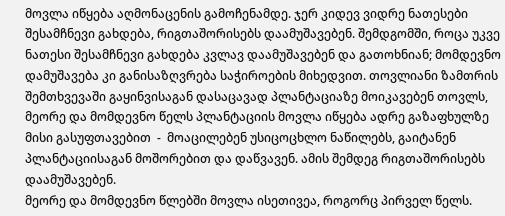მოვლა იწყება აღმონაცენის გამოჩენამდე. ჯერ კიდევ ვიდრე ნათესები შესამჩნევი გახდება, რიგთაშორისებს დაამუშავებენ. შემდგომში, როცა უკვე ნათესი შესამჩნევი გახდება კვლავ დაამუშავებენ და გათოხნიან; მომდევნო დამუშავება კი განისაზღვრება საჭიროების მიხედვით. თოვლიანი ზამთრის შემთხვევაში გაყინვისაგან დასაცავად პლანტაციაზე მოიკავებენ თოვლს, მეორე და მომდევნო წელს პლანტაციის მოვლა იწყება ადრე გაზაფხულზე მისი გასუფთავებით  -  მოაცილებენ უსიცოცხლო ნაწილებს, გაიტანენ პლანტაციისაგან მოშორებით და დაწვავენ. ამის შემდეგ რიგთაშორისებს დაამუშავებენ.
მეორე და მომდევნო წლებში მოვლა ისეთივეა, როგორც პირველ წელს.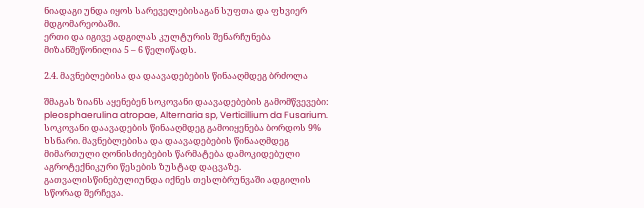ნიადაგი უნდა იყოს სარეველებისაგან სუფთა და ფხვიერ მდგომარეობაში.
ერთი და იგივე ადგილას კულტურის შენარჩუნება მიზანშეწონილია 5 – 6 წელიწადს.

2.4. მავნებლებისა და დაავადებების წინააღმდეგ ბრძოლა

შმაგას ზიანს აყენებენ სოკოვანი დაავადებების გამომწვევები: pleosphaerulina atropae, Alternaria sp, Verticillium da Fusarium.
სოკოვანი დაავადების წინააღმდეგ გამოიყენება ბორდოს 9% ხსნარი. მავნებლებისა და დაავადებების წინააღმდეგ მიმართული ღონისძიებების წარმატება დამოკიდებული აგროტექნიკური წესების ზუსტად დაცვაზე. გათვალისწინებულიუნდა იქნეს თესლბრუნვაში ადგილის სწორად შერჩევა.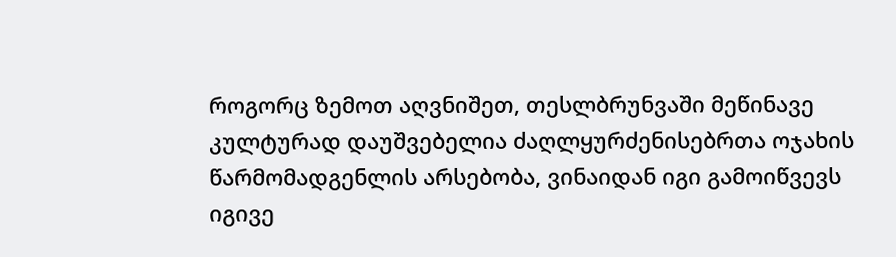როგორც ზემოთ აღვნიშეთ, თესლბრუნვაში მეწინავე კულტურად დაუშვებელია ძაღლყურძენისებრთა ოჯახის წარმომადგენლის არსებობა, ვინაიდან იგი გამოიწვევს იგივე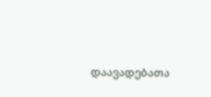დაავადებათა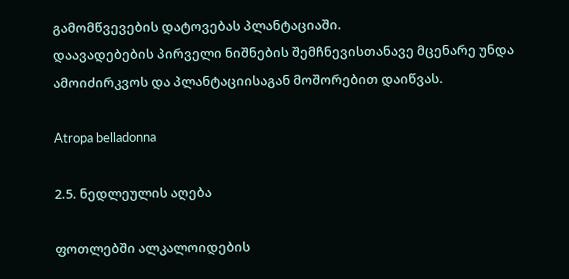გამომწვევების დატოვებას პლანტაციაში.
დაავადებების პირველი ნიშნების შემჩნევისთანავე მცენარე უნდა ამოიძირკვოს და პლანტაციისაგან მოშორებით დაიწვას.

Atropa belladonna

2.5. ნედლეულის აღება

ფოთლებში ალკალოიდების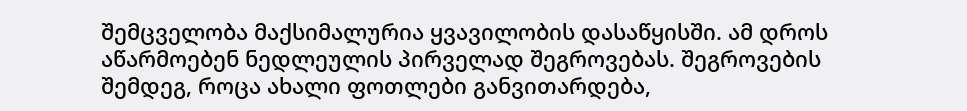შემცველობა მაქსიმალურია ყვავილობის დასაწყისში. ამ დროს აწარმოებენ ნედლეულის პირველად შეგროვებას. შეგროვების შემდეგ, როცა ახალი ფოთლები განვითარდება,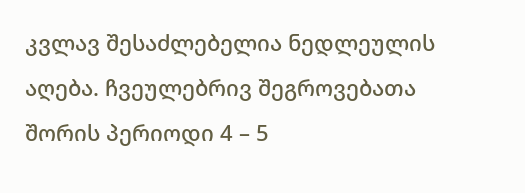კვლავ შესაძლებელია ნედლეულის აღება. ჩვეულებრივ შეგროვებათა შორის პერიოდი 4 – 5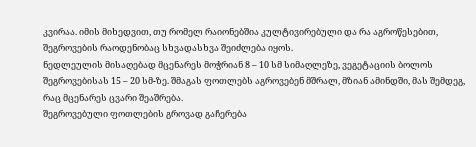კვირაა. იმის მიხედვით, თუ რომელ რაიონებშია კულტივირებული და რა აგროწესებით, შეგროვების რაოდენობაც სხვადასხვა შეიძლება იყოს.
ნედლეულის მისაღებად მცენარეს მოჭრიან 8 – 10 სმ სიმაღლეზე, ვეგეტაციის ბოლოს შეგროვებისას 15 – 20 სმ-ზე. შმაგას ფოთლებს აგროვებენ მშრალ, მზიან ამინდში, მას შემდეგ, რაც მცენარეს ცვარი შეაშრება.
შეგროვებული ფოთლების გროვად გაჩერება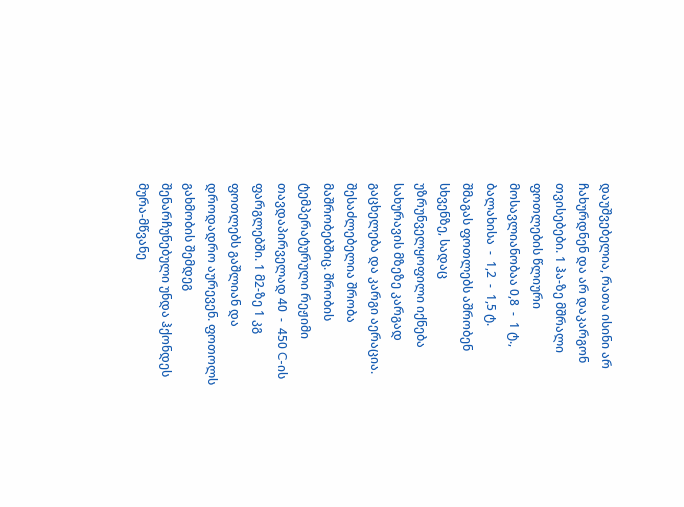დაუშვებელია, რათა ისინი არ ჩახურდნენ და არ დაკარგონ თვისებები. 1 ჰა-ზე მშრალი ფოთლების წლიური მოსავლიანობაა 0,8  -  1 ტ., ბალახისა  -  1,2  -  1,5 ტ.
შმაგას ფოთლებს აშრობენ სხვენზე, სადაც უზრუნველყოფილი იქნება სახურავის მზეზე კარგად გაცხელება და კარგი აერაცია. შესაძლებელია შრობა მაშრობებშიც. შრობის ტემპერატურული რეჟიმი თავდაპირველად 40  -  450 C-ის ფარგლებში. 1 მ2-ზე 1 კგ ფოთლებს გაშლიან და დროდადრო აურევენ. ფოთოლს გახმობის შემდეგ შენარჩუნებული უნდა ჰქონდეს მურა-მწვანე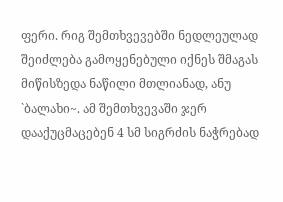ფერი. რიგ შემთხვევებში ნედლეულად შეიძლება გამოყენებული იქნეს შმაგას მიწისზედა ნაწილი მთლიანად, ანუ `ბალახი~. ამ შემთხვევაში ჯერ დააქუცმაცებენ 4 სმ სიგრძის ნაჭრებად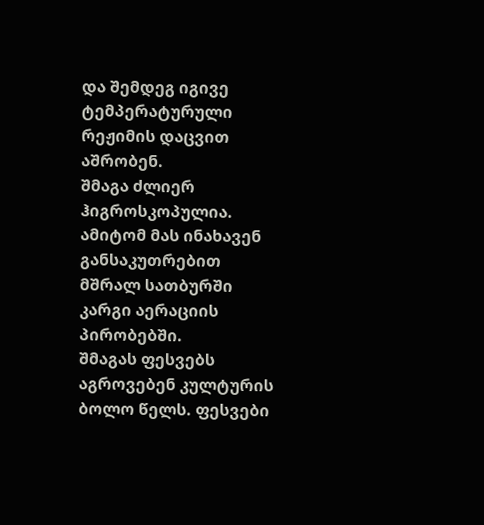და შემდეგ იგივე ტემპერატურული რეჟიმის დაცვით აშრობენ.
შმაგა ძლიერ ჰიგროსკოპულია. ამიტომ მას ინახავენ განსაკუთრებით მშრალ სათბურში კარგი აერაციის პირობებში.
შმაგას ფესვებს აგროვებენ კულტურის ბოლო წელს. ფესვები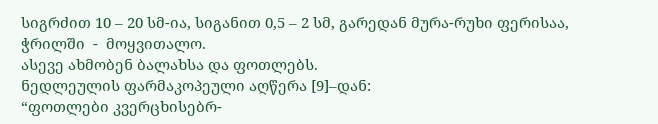სიგრძით 10 – 20 სმ-ია, სიგანით 0,5 – 2 სმ, გარედან მურა-რუხი ფერისაა, ჭრილში  -  მოყვითალო.
ასევე ახმობენ ბალახსა და ფოთლებს.
ნედლეულის ფარმაკოპეული აღწერა [9]–დან:
“ფოთლები კვერცხისებრ-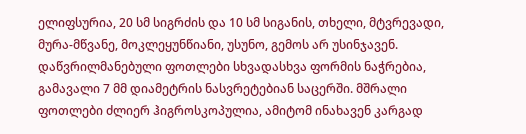ელიფსურია, 20 სმ სიგრძის და 10 სმ სიგანის, თხელი, მტვრევადი, მურა-მწვანე, მოკლეყუნწიანი, უსუნო, გემოს არ უსინჯავენ. დაწვრილმანებული ფოთლები სხვადასხვა ფორმის ნაჭრებია, გამავალი 7 მმ დიამეტრის ნასვრეტებიან საცერში. მშრალი ფოთლები ძლიერ ჰიგროსკოპულია, ამიტომ ინახავენ კარგად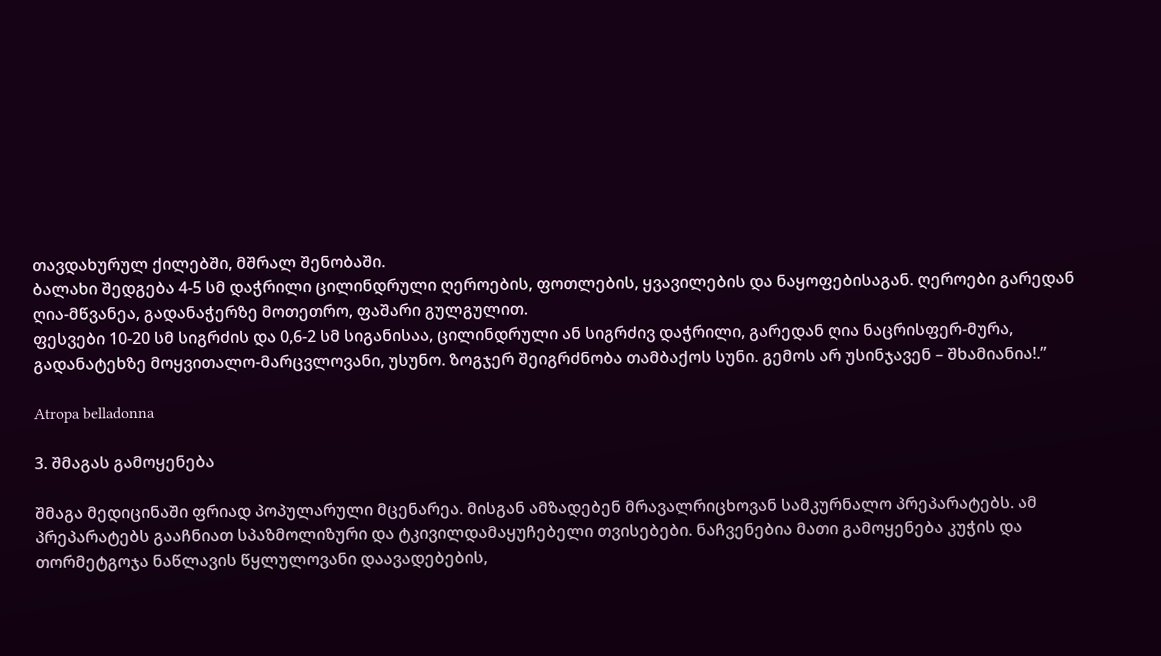თავდახურულ ქილებში, მშრალ შენობაში.
ბალახი შედგება 4-5 სმ დაჭრილი ცილინდრული ღეროების, ფოთლების, ყვავილების და ნაყოფებისაგან. ღეროები გარედან ღია-მწვანეა, გადანაჭერზე მოთეთრო, ფაშარი გულგულით.
ფესვები 10-20 სმ სიგრძის და 0,6-2 სმ სიგანისაა, ცილინდრული ან სიგრძივ დაჭრილი, გარედან ღია ნაცრისფერ-მურა, გადანატეხზე მოყვითალო-მარცვლოვანი, უსუნო. ზოგჯერ შეიგრძნობა თამბაქოს სუნი. გემოს არ უსინჯავენ – შხამიანია!.”

Atropa belladonna

3. შმაგას გამოყენება

შმაგა მედიცინაში ფრიად პოპულარული მცენარეა. მისგან ამზადებენ მრავალრიცხოვან სამკურნალო პრეპარატებს. ამ პრეპარატებს გააჩნიათ სპაზმოლიზური და ტკივილდამაყუჩებელი თვისებები. ნაჩვენებია მათი გამოყენება კუჭის და თორმეტგოჯა ნაწლავის წყლულოვანი დაავადებების,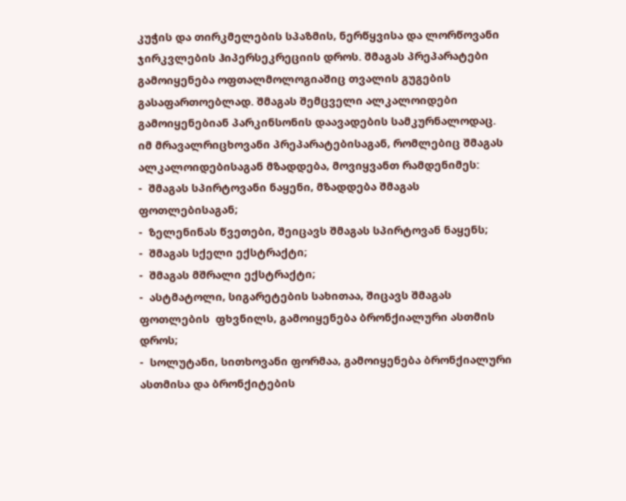კუჭის და თირკმელების სპაზმის, ნერწყვისა და ლორწოვანი ჯირკვლების ჰიპერსეკრეციის დროს. შმაგას პრეპარატები გამოიყენება ოფთალმოლოგიაშიც თვალის გუგების გასაფართოებლად. შმაგას შემცველი ალკალოიდები გამოიყენებიან პარკინსონის დაავადების სამკურნალოდაც.
იმ მრავალრიცხოვანი პრეპარატებისაგან, რომლებიც შმაგას ალკალოიდებისაგან მზადდება, მოვიყვანთ რამდენიმეს:
-  შმაგას სპირტოვანი ნაყენი, მზადდება შმაგას ფოთლებისაგან;
-  ზელენინას წვეთები, შეიცავს შმაგას სპირტოვან ნაყენს;
-  შმაგას სქელი ექსტრაქტი;
-  შმაგას მშრალი ექსტრაქტი;
-  ასტმატოლი, სიგარეტების სახითაა, შიცავს შმაგას ფოთლების  ფხვნილს, გამოიყენება ბრონქიალური ასთმის დროს;
-  სოლუტანი, სითხოვანი ფორმაა, გამოიყენება ბრონქიალური ასთმისა და ბრონქიტების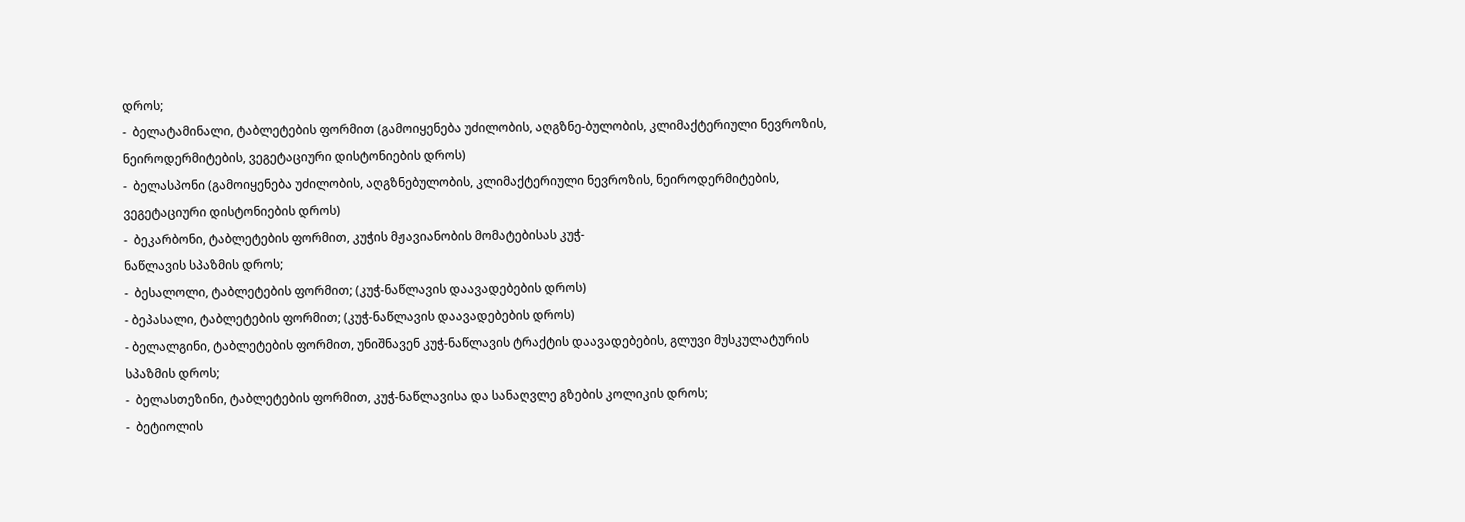დროს;
-  ბელატამინალი, ტაბლეტების ფორმით (გამოიყენება უძილობის, აღგზნე-ბულობის, კლიმაქტერიული ნევროზის, ნეიროდერმიტების, ვეგეტაციური დისტონიების დროს)
-  ბელასპონი (გამოიყენება უძილობის, აღგზნებულობის, კლიმაქტერიული ნევროზის, ნეიროდერმიტების, ვეგეტაციური დისტონიების დროს)
-  ბეკარბონი, ტაბლეტების ფორმით, კუჭის მჟავიანობის მომატებისას კუჭ-
ნაწლავის სპაზმის დროს;
-  ბესალოლი, ტაბლეტების ფორმით; (კუჭ-ნაწლავის დაავადებების დროს)
- ბეპასალი, ტაბლეტების ფორმით; (კუჭ-ნაწლავის დაავადებების დროს)
- ბელალგინი, ტაბლეტების ფორმით, უნიშნავენ კუჭ-ნაწლავის ტრაქტის დაავადებების, გლუვი მუსკულატურის სპაზმის დროს;
-  ბელასთეზინი, ტაბლეტების ფორმით, კუჭ-ნაწლავისა და სანაღვლე გზების კოლიკის დროს;
-  ბეტიოლის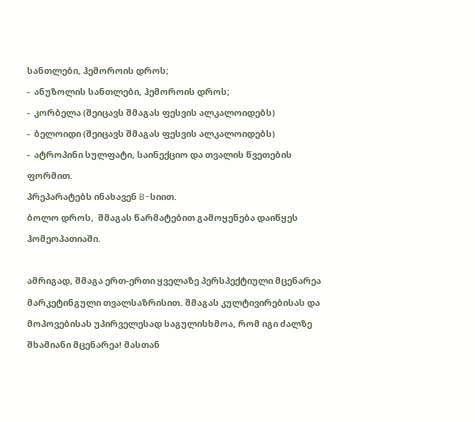სანთლები, ჰემოროის დროს;
-  ანუზოლის სანთლები, ჰემოროის დროს;
-  კორბელა (შეიცავს შმაგას ფესვის ალკალოიდებს)
-  ბელოიდი (შეიცავს შმაგას ფესვის ალკალოიდებს)
-  ატროპინი სულფატი, საინექციო და თვალის წვეთების ფორმით.
პრეპარატებს ინახავენ B-სიით.
ბოლო დროს,  შმაგას წარმატებით გამოყენება დაიწყეს ჰომეოპათიაში.

ამრიგად, შმაგა ერთ-ერთი ყველაზე პერსპექტიული მცენარეა მარკეტინგული თვალსაზრისით. შმაგას კულტივირებისას და მოპოვებისას უპირველესად საგულისხმოა, რომ იგი ძალზე შხამიანი მცენარეა! მასთან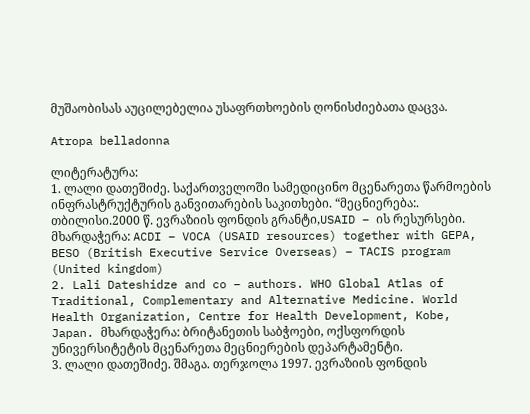მუშაობისას აუცილებელია უსაფრთხოების ღონისძიებათა დაცვა.

Atropa belladonna

ლიტერატურა:
1. ლალი დათეშიძე. საქართველოში სამედიცინო მცენარეთა წარმოების ინფრასტრუქტურის განვითარების საკითხები. “მეცნიერება:. თბილისი.2000 წ. ევრაზიის ფონდის გრანტი,USAID – ის რესურსები. მხარდაჭერა: ACDI – VOCA (USAID resources) together with GEPA, BESO (British Executive Service Overseas) – TACIS program (United kingdom)
2. Lali Dateshidze and co – authors. WHO Global Atlas of Traditional, Complementary and Alternative Medicine. World Health Organization, Centre for Health Development, Kobe, Japan. მხარდაჭერა: ბრიტანეთის საბჭოები, ოქსფორდის უნივერსიტეტის მცენარეთა მეცნიერების დეპარტამენტი.
3. ლალი დათეშიძე. შმაგა. თერჯოლა 1997. ევრაზიის ფონდის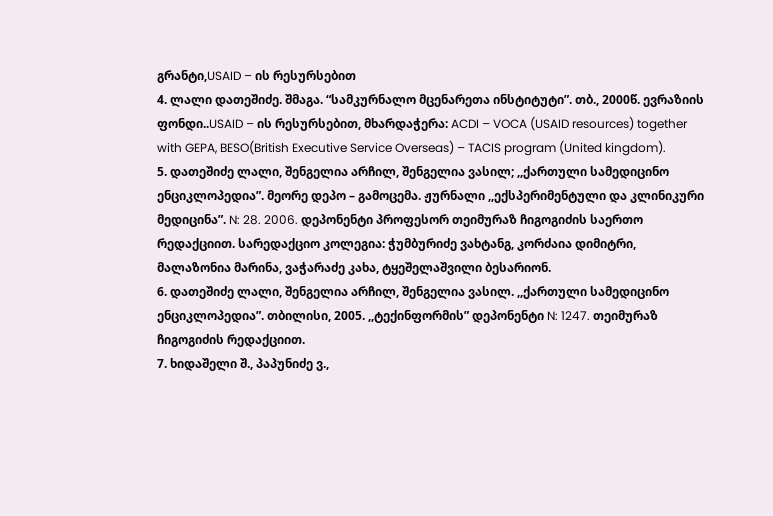გრანტი,USAID – ის რესურსებით
4. ლალი დათეშიძე. შმაგა. “სამკურნალო მცენარეთა ინსტიტუტი”. თბ., 2000წ. ევრაზიის ფონდი..USAID – ის რესურსებით, მხარდაჭერა: ACDI – VOCA (USAID resources) together with GEPA, BESO(British Executive Service Overseas) – TACIS program (United kingdom).
5. დათეშიძე ლალი, შენგელია არჩილ, შენგელია ვასილ; ,,ქართული სამედიცინო ენციკლოპედია”. მეორე დეპო – გამოცემა. ჟურნალი ,,ექსპერიმენტული და კლინიკური მედიცინა”. N: 28. 2006. დეპონენტი პროფესორ თეიმურაზ ჩიგოგიძის საერთო რედაქციით. სარედაქციო კოლეგია: ჭუმბურიძე ვახტანგ, კორძაია დიმიტრი, მალაზონია მარინა, ვაჭარაძე კახა, ტყეშელაშვილი ბესარიონ.
6. დათეშიძე ლალი, შენგელია არჩილ, შენგელია ვასილ. ,,ქართული სამედიცინო ენციკლოპედია”. თბილისი, 2005. ,,ტექინფორმის” დეპონენტი N: 1247. თეიმურაზ ჩიგოგიძის რედაქციით.
7. ხიდაშელი შ., პაპუნიძე ვ.,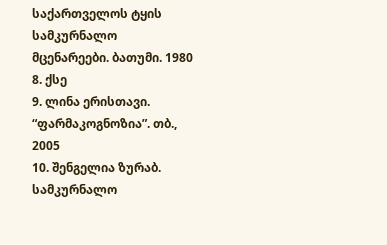საქართველოს ტყის სამკურნალო მცენარეები. ბათუმი. 1980
8. ქსე
9. ლინა ერისთავი. “ფარმაკოგნოზია”. თბ., 2005
10. შენგელია ზურაბ. სამკურნალო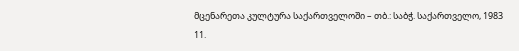მცენარეთა კულტურა საქართველოში – თბ.: საბჭ. საქართველო, 1983
11.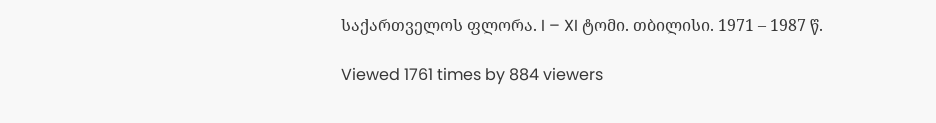საქართველოს ფლორა. I – XI ტომი. თბილისი. 1971 – 1987 წ.

Viewed 1761 times by 884 viewers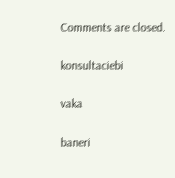Comments are closed.

konsultaciebi

vaka

baneri